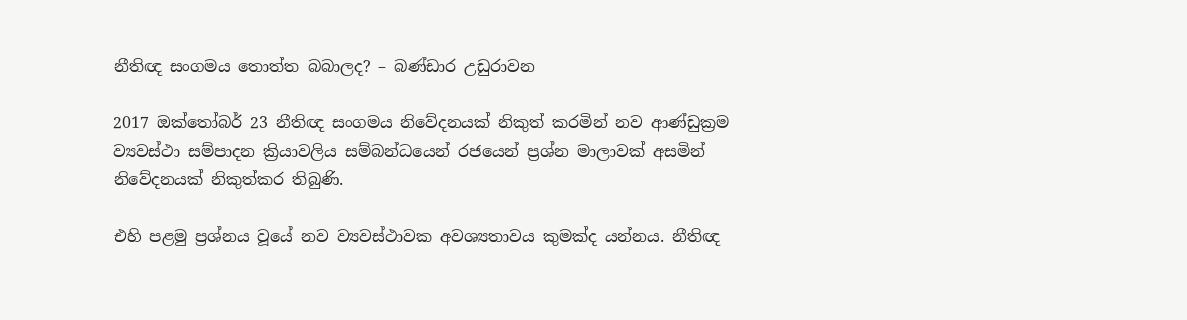නීතිඥ සංගමය තොත්ත බබාලද? – බණ්ඩාර උඩුරාවන

2017 ඔක්තෝබර් 23 නීතිඥ සංගමය නිවේදනයක් නිකුත් කරමින් නව ආණ්ඩුක්‍රම ව්‍යවස්ථා සම්පාදන ක්‍රියාවලිය සම්බන්ධයෙන් රජයෙන් ප්‍රශ්න මාලාවක් අසමින් නිවේදනයක් නිකුත්කර තිබුණි.

එහි පළමු ප්‍රශ්නය වූයේ නව ව්‍යවස්ථාවක අවශ්‍යතාවය කුමක්ද යන්නය. නීතිඥ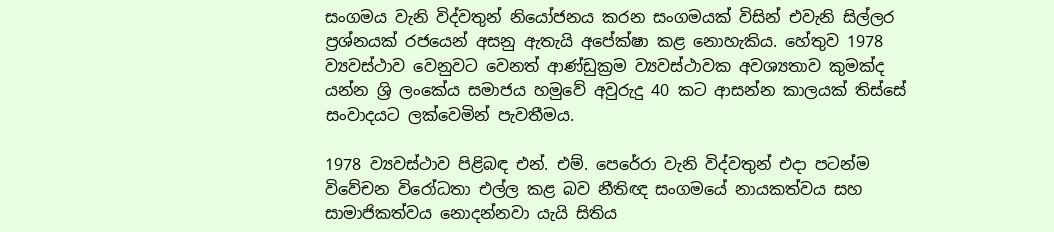සංගමය වැනි විද්වතුන් නියෝජනය කරන සංගමයක් විසින් එවැනි සිල්ලර ප්‍රශ්නයක් රජයෙන් අසනු ඇතැයි අපේක්ෂා කළ නොහැකිය. හේතුව 1978 ව්‍යවස්ථාව වෙනුවට වෙනත් ආණ්ඩුක්‍රම ව්‍යවස්ථාවක අවශ්‍යතාව කුමක්ද යන්න ශ්‍රි ලංකේය සමාජය හමුවේ අවුරුදු 40 කට ආසන්න කාලයක් තිස්සේ සංවාදයට ලක්වෙමින් පැවතීමය.

1978 ව්‍යවස්ථාව පිළිබඳ එන්. එම්. පෙරේරා වැනි විද්වතුන් එදා පටන්ම විවේචන විරෝධතා එල්ල කළ බව නීතිඥ සංගමයේ නායකත්වය සහ සාමාජිකත්වය නොදන්නවා යැයි සිතිය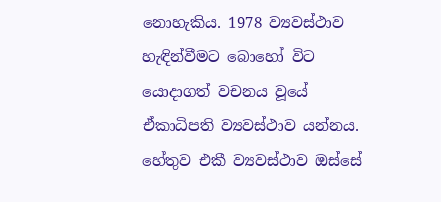නොහැකිය. 1978 ව්‍යවස්ථාව හැඳින්වීමට බොහෝ විට යොදාගත් වචනය වූයේ ඒකාධිපති ව්‍යවස්ථාව යන්නය. හේතුව එකී ව්‍යවස්ථාව ඔස්සේ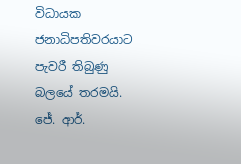විධායක ජනාධිපතිවරයාට පැවරී තිබුණු බලයේ තරමයි. ජේ. ආර්.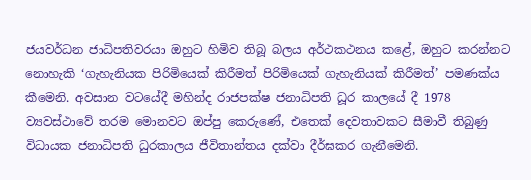ජයවර්ධන ජාධිපතිවරයා ඔහුට හිමිව තිබූ බලය අර්ථකථනය කළේ, ඔහුට කරන්නට නොහැකි ‘ගැහැනියක පිරිමියෙක් කිරීමත් පිරිමියෙක් ගැහැනියක් කිරීමත්’ පමණක්ය කීමෙනි. අවසාන වටයේදී මහින්ද රාජපක්ෂ ජනාධිපති ධූර කාලයේ දී 1978 ව්‍යවස්ථාවේ තරම මොනවට ඔප්පු කෙරුණේ, එතෙක් දෙවතාවකට සීමාවී තිබුණු විධායක ජනාධිපති ධුරකාලය ජීවිතාන්තය දක්වා දීර්ඝකර ගැනීමෙනි.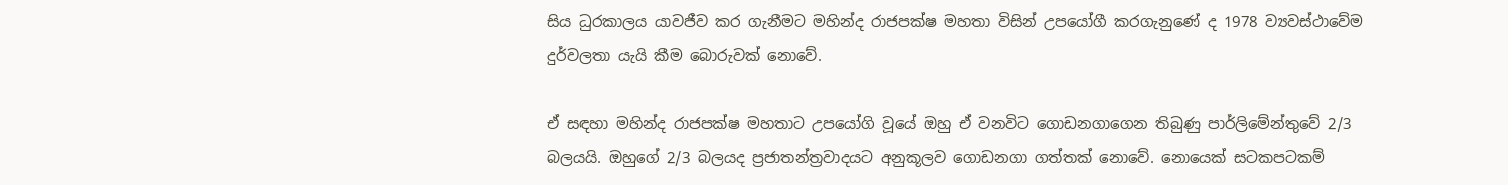සිය ධුරකාලය යාවජීව කර ගැනීමට මහින්ද රාජපක්ෂ මහතා විසින් උපයෝගී කරගැනුණේ ද 1978 ව්‍යවස්ථාවේම දුර්වලතා යැයි කීම බොරුවක් නොවේ.

ඒ සඳහා මහින්ද රාජපක්ෂ මහතාට උපයෝගි වූයේ ඔහු ඒ වනවිට ගොඩනගාගෙන තිබුණු පාර්ලිමේන්තුවේ 2/3 බලයයි. ඔහුගේ 2/3 බලයද ප්‍රජාතන්ත්‍රවාදයට අනුකූලව ගොඩනගා ගත්තක් නොවේ. නොයෙක් සටකපටකම්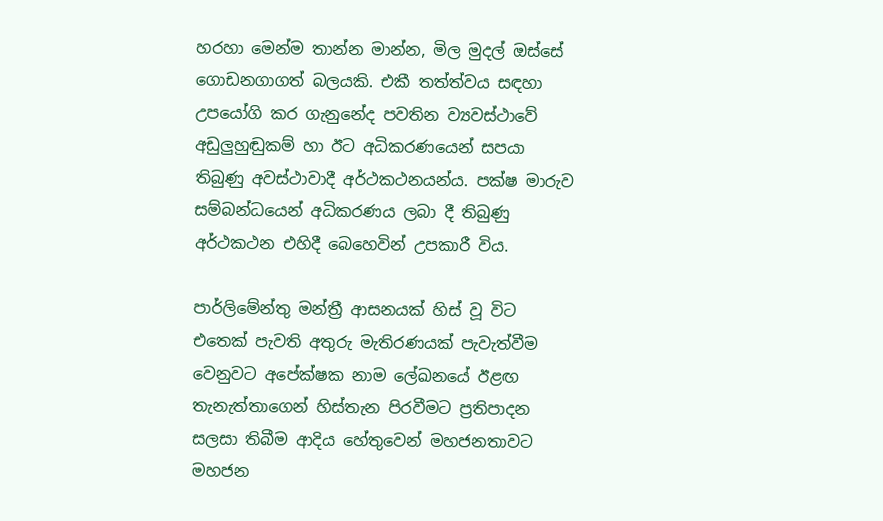හරහා මෙන්ම තාන්න මාන්න, මිල මුදල් ඔස්සේ ගොඩනගාගත් බලයකි. එකී තත්ත්වය සඳහා උපයෝගි කර ගැනුනේද පවතින ව්‍යවස්ථාවේ අඩුලුහුඬුකම් හා ඊට අධිකරණයෙන් සපයා තිබුණු අවස්ථාවාදී අර්ථකථනයන්ය. පක්ෂ මාරුව සම්බන්ධයෙන් අධිකරණය ලබා දී තිබුණු අර්ථකථන එහිදී බෙහෙවින් උපකාරී විය.

පාර්ලිමේන්තු මන්ත්‍රී ආසනයක් හිස් වූ විට එතෙක් පැවති අතුරු මැතිරණයක් පැවැත්වීම වෙනුවට අපේක්ෂක නාම ‍ලේඛනයේ ඊළඟ තැනැත්තාගෙන් හිස්තැන පිරවීමට ප්‍රතිපාදන සලසා තිබීම ආදිය හේතුවෙන් මහජනතාවට මහජන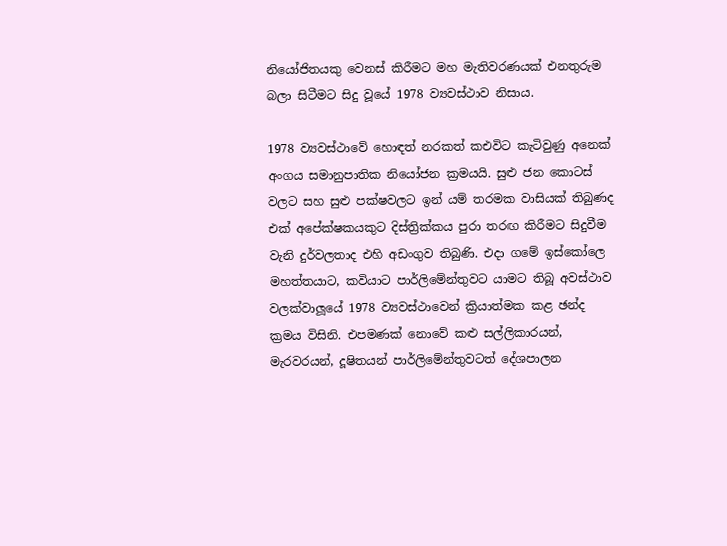නියෝජිතයකු වෙනස් කිරීමට මහ මැතිවරණයක් එනතුරුම බලා සිටීමට සිදු වූයේ 1978 ව්‍යවස්ථාව නිසාය.

1978 ව්‍යවස්ථාවේ හොඳත් නරකත් කඑවිට කැටිවුණු අනෙක් අංගය සමානුපාතික නියෝජන ක්‍රමයයි. සුළු ජන කොටස් වලට සහ සුළු පක්ෂවලට ඉන් යම් තරමක වාසියක් තිබුණද එක් අපේක්ෂකයකුට දිස්ත්‍රික්කය පුරා තරඟ කිරීමට සිදුවීම වැනි දුර්වලතාද එහි අඩංගුව තිබුණි. එදා ගමේ ඉස්කෝලෙ මහත්තයාට, කවියාට පාර්ලිමේන්තුවට යාමට තිබූ අවස්ථාව වලක්වාලූයේ 1978 ව්‍යවස්ථාවෙන් ක්‍රියාත්මක කළ ඡන්ද ක්‍රමය විසිනි. එපමණක් නොවේ කළු සල්ලිකාරයන්, මැරවරයන්, දූෂිතයන් පාර්ලිමේන්තුවටත් දේශපාලන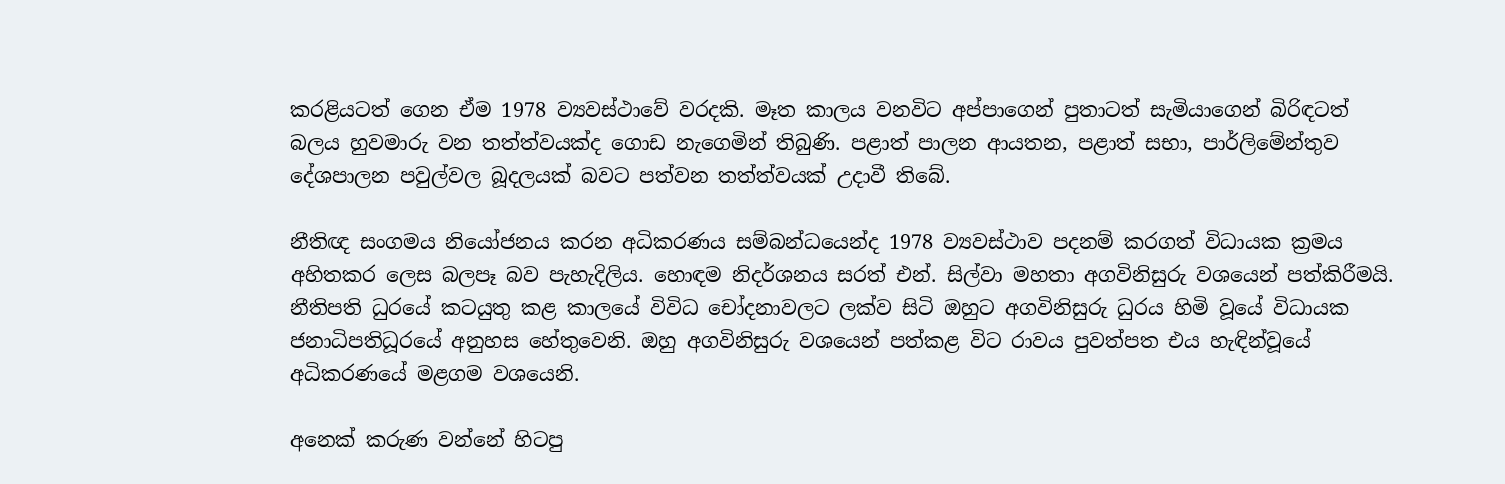කරළියටත් ගෙන ඒම 1978 ව්‍යවස්ථාවේ වරදකි. මෑත කාලය වනවිට අප්පාගෙන් පුතාටත් සැමියාගෙන් බිරිඳටත් බලය හුවමාරු වන තත්ත්වයක්ද ගොඩ නැගෙමින් තිබුණි. පළාත් පාලන ආයතන, පළාත් සභා, පාර්ලිමේන්තුව දේශපාලන පවුල්වල බූදලයක් බවට පත්වන තත්ත්වයක් උදාවී තිබේ.

නීතිඥ සංගමය නියෝජනය කරන අධිකරණය සම්බන්ධයෙන්ද 1978 ව්‍යවස්ථාව පදනම් කරගත් විධායක ක්‍රමය අහිතකර ලෙස බලපෑ බව පැහැදිලිය. හොඳම නිදර්ශනය සරත් එන්. සිල්වා මහතා අගවිනිසුරු වශයෙන් පත්කිරීමයි. නීතිපති ධුරයේ කටයුතු කළ කාලයේ විවිධ චෝදනාවලට ලක්ව සිටි ඔහුට අගවිනිසුරු ධුරය හිමි වූයේ විධායක ජනාධිපතිධූරයේ අනුහස හේතුවෙනි. ඔහු අගවිනිසුරු වශයෙන් පත්කළ විට රාවය පුවත්පත එය හැඳින්වූයේ අධිකරණයේ මළගම වශයෙනි.

අනෙක් කරුණ වන්නේ හිටපු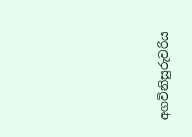අගවිනිසුරුවරිය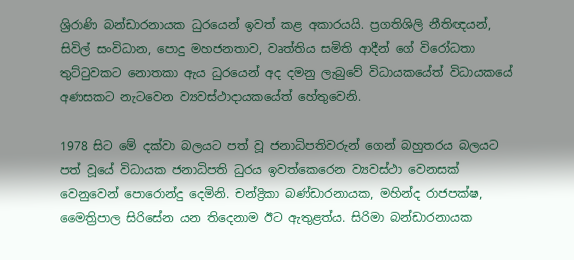ශ්‍රිරාණි බන්ඩාරනායක ධුරයෙන් ඉවත් කළ අකාරයයි. ප්‍රගතිශිලි නීතිඥයන්, සිවිල් සංවිධාන, පොදු මහජනතාව, වෘත්තිය සමිති ආදීන් ගේ විරෝධතා තුට්ටුවකට නොතකා ඇය ධුරයෙන් අද දමනු ලැ‍බුවේ විධායකයේත් විධායකයේ අණසකට නැටවෙන ව්‍යවස්ථාදායකයේත් හේතුවෙනි.

1978 සිට මේ දක්වා බලයට පත් වූ ජනාධිපතිවරුන් ගෙන් බහුතරය බලයට පත් වූයේ විධායක ජනාධිපති ධුරය ඉවත්කෙරෙන ව්‍යවස්ථා වෙනසක් වෙනුවෙන් පොරොන්දු දෙමිනි. චන්ද්‍රිකා බණ්ඩාරනායක, මහින්ද රාජපක්ෂ, මෛත්‍රිපාල සිරිසේන යන තිදෙනාම ඊට ඇතුළත්ය. සිරිමා බන්ඩාරනායක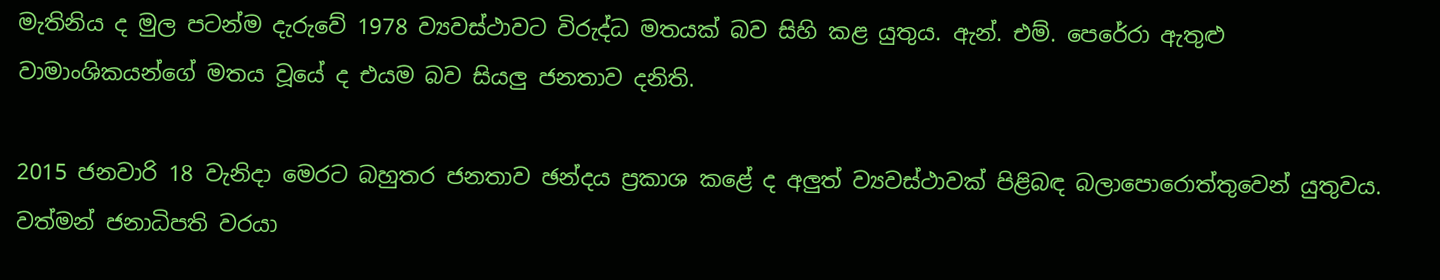මැතිනිය ද මුල පටන්ම දැරුවේ 1978 ව්‍යවස්ථාවට විරුද්ධ මතයක් බව සිහි කළ යුතුය. ඇන්. එම්. පෙරේරා ඇතුළු වාමාංශිකයන්ගේ මතය වූයේ ද එයම බව සියලු ජනතාව දනිති.

2015 ජනවාරි 18 වැනිදා මෙරට බහුතර ජනතාව ඡන්දය ප්‍රකාශ කළේ ද අලුත් ව්‍යවස්ථාවක් පිළිබඳ බලාපොරොත්තුවෙන් යුතුවය. වත්මන් ජනාධිපති වරයා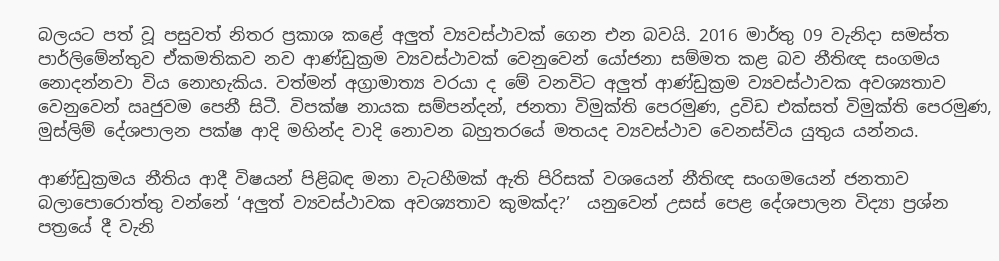බලයට පත් වූ පසුවත් නිතර ප්‍රකාශ කළේ අලුත් ව්‍යවස්ථාවක් ගෙන එන බවයි. 2016 මාර්තු 09 වැනිදා සමස්ත පාර්ලිමේන්තුව ඒකමතිකව නව ආණ්ඩුක්‍රම ව්‍යවස්ථාවක් වෙනුවෙන් යෝජනා සම්මත කළ බව නීතිඥ සංගමය නොදන්නවා විය නොහැකිය. වත්මන් අග්‍රාමාත්‍ය වරයා ද මේ වනවිට අලුත් ආණ්ඩුක්‍රම ව්‍යවස්ථාවක අවශ්‍යතාව වෙනුවෙන් ඍජුවම පෙනී සිටී. විපක්ෂ නායක සම්පන්දන්, ජනතා විමුක්ති පෙරමුණ, ද්‍රවිඩ එක්සත් විමුක්ති පෙරමුණ, මුස්ලිම් දේශපාලන පක්ෂ ආදි මහින්ද වාදි නොවන බහුතරයේ මතයද ව්‍යවස්ථාව වෙනස්විය යුතුය යන්නය.

ආණ්ඩුක්‍රමය නීතිය ආදී විෂයන් පිළිබඳ මනා වැටහීමක් ඇති පිරිසක් වශයෙන් නීතිඥ සංගමයෙන් ජනතාව බලාපොරොත්තු වන්නේ ‘අලුත් ව්‍යවස්ථාවක අවශ්‍යතාව කුමක්ද?’  යනුවෙන් උසස් පෙළ දේශපාලන විද්‍යා ප්‍රශ්න පත්‍රයේ දී වැනි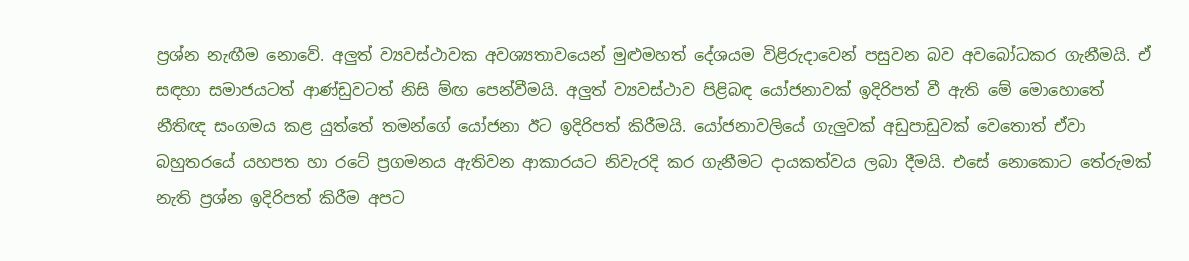ප්‍රශ්න නැඟීම නොවේ. අලුත් ව්‍යවස්ථාවක අවශ්‍යතාවයෙන් මුළුමහත් දේශයම විළිරුදාවෙන් පසුවන බව අවබෝධකර ගැනීමයි. ඒ සඳහා සමාජයටත් ආණ්ඩුවටත් නිසි ම්‍ඟ පෙන්වීමයි. අලුත් ව්‍යවස්ථාව පිළිබඳ යෝජනාවක් ඉදිරිපත් වී ඇති මේ මොහොතේ නීතිඥ සංගමය කළ යුත්තේ තමන්ගේ යෝජනා ඊට ඉදිරිපත් කිරීමයි. යෝජනාවලියේ ගැලුවක් අඩුපාඩුවක් වෙතොත් ඒවා බහුතරයේ යහපත හා රටේ ප්‍රගමනය ඇතිවන ආකාරයට නිවැරදි කර ගැනීමට දායකත්වය ලබා දීමයි. එසේ නොකොට තේරුමක් නැති ප්‍රශ්න ඉදිරිපත් කිරීම අපට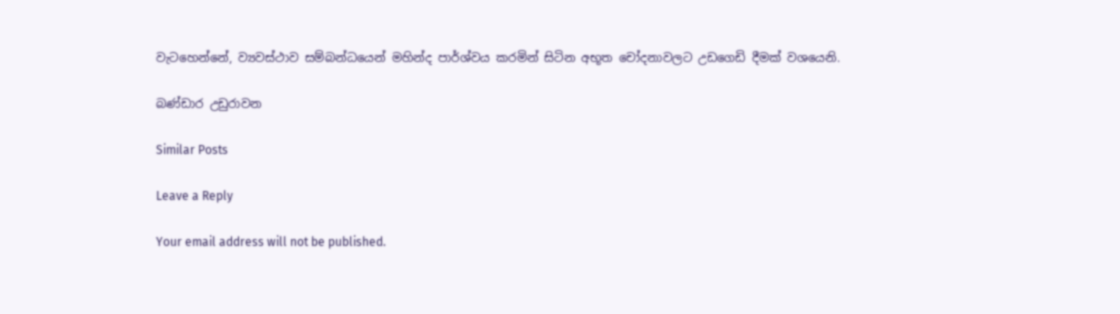වැටහෙන්නේ, ව්‍යවස්ථාව සම්බන්ධයෙන් මහින්ද පාර්ශ්වය කරමින් සිටින අභූත චෝදනාවලට උඩගෙඩි දීමක් වශයෙනි.

බණ්ඩාර උඩුරාවන

Similar Posts

Leave a Reply

Your email address will not be published.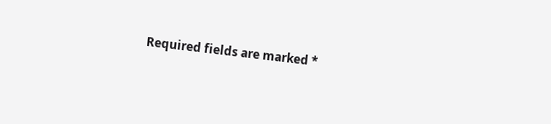Required fields are marked *